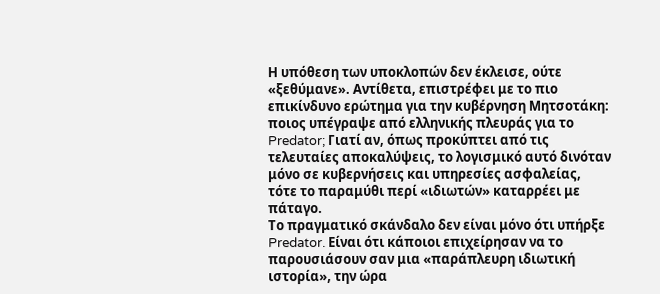Η υπόθεση των υποκλοπών δεν έκλεισε, ούτε «ξεθύμανε». Αντίθετα, επιστρέφει με το πιο επικίνδυνο ερώτημα για την κυβέρνηση Μητσοτάκη: ποιος υπέγραψε από ελληνικής πλευράς για το Predator; Γιατί αν, όπως προκύπτει από τις τελευταίες αποκαλύψεις, το λογισμικό αυτό δινόταν μόνο σε κυβερνήσεις και υπηρεσίες ασφαλείας, τότε το παραμύθι περί «ιδιωτών» καταρρέει με πάταγο.
Το πραγματικό σκάνδαλο δεν είναι μόνο ότι υπήρξε Predator. Είναι ότι κάποιοι επιχείρησαν να το παρουσιάσουν σαν μια «παράπλευρη ιδιωτική ιστορία», την ώρα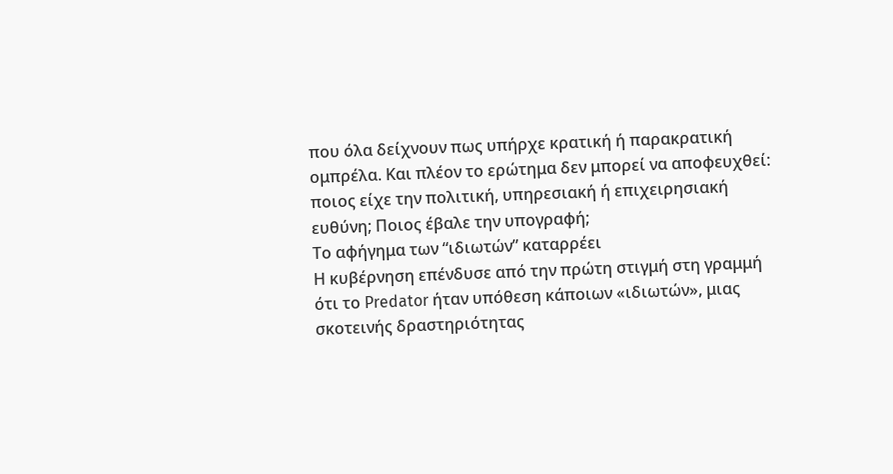που όλα δείχνουν πως υπήρχε κρατική ή παρακρατική ομπρέλα. Και πλέον το ερώτημα δεν μπορεί να αποφευχθεί: ποιος είχε την πολιτική, υπηρεσιακή ή επιχειρησιακή ευθύνη; Ποιος έβαλε την υπογραφή;
Το αφήγημα των “ιδιωτών” καταρρέει
Η κυβέρνηση επένδυσε από την πρώτη στιγμή στη γραμμή ότι το Predator ήταν υπόθεση κάποιων «ιδιωτών», μιας σκοτεινής δραστηριότητας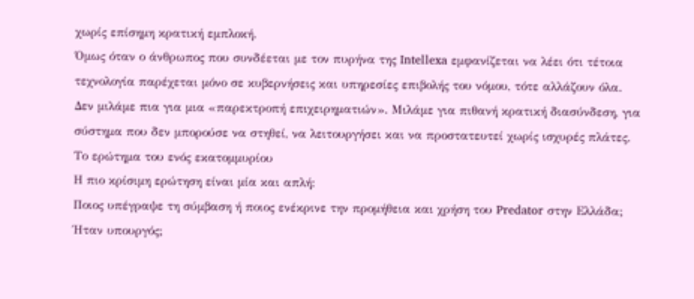χωρίς επίσημη κρατική εμπλοκή.
Όμως όταν ο άνθρωπος που συνδέεται με τον πυρήνα της Intellexa εμφανίζεται να λέει ότι τέτοια τεχνολογία παρέχεται μόνο σε κυβερνήσεις και υπηρεσίες επιβολής του νόμου, τότε αλλάζουν όλα.
Δεν μιλάμε πια για μια «παρεκτροπή επιχειρηματιών». Μιλάμε για πιθανή κρατική διασύνδεση, για σύστημα που δεν μπορούσε να στηθεί, να λειτουργήσει και να προστατευτεί χωρίς ισχυρές πλάτες.
Το ερώτημα του ενός εκατομμυρίου
Η πιο κρίσιμη ερώτηση είναι μία και απλή:
Ποιος υπέγραψε τη σύμβαση ή ποιος ενέκρινε την προμήθεια και χρήση του Predator στην Ελλάδα;
Ήταν υπουργός;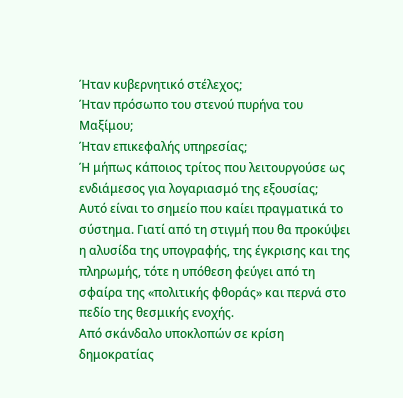Ήταν κυβερνητικό στέλεχος;
Ήταν πρόσωπο του στενού πυρήνα του Μαξίμου;
Ήταν επικεφαλής υπηρεσίας;
Ή μήπως κάποιος τρίτος που λειτουργούσε ως ενδιάμεσος για λογαριασμό της εξουσίας;
Αυτό είναι το σημείο που καίει πραγματικά το σύστημα. Γιατί από τη στιγμή που θα προκύψει η αλυσίδα της υπογραφής, της έγκρισης και της πληρωμής, τότε η υπόθεση φεύγει από τη σφαίρα της «πολιτικής φθοράς» και περνά στο πεδίο της θεσμικής ενοχής.
Από σκάνδαλο υποκλοπών σε κρίση δημοκρατίας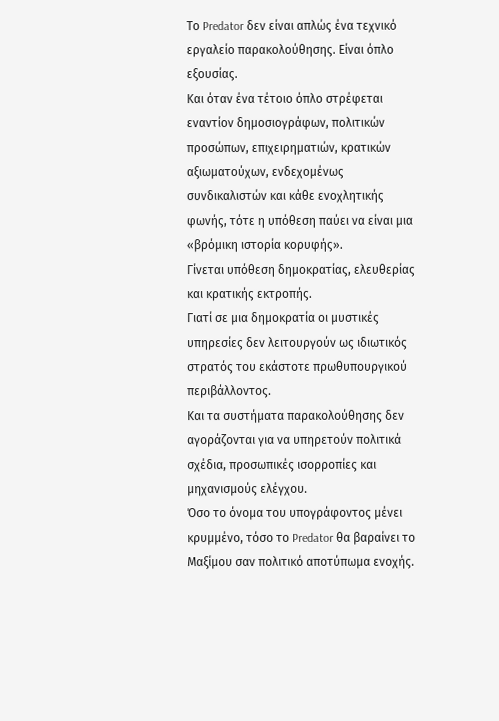Το Predator δεν είναι απλώς ένα τεχνικό εργαλείο παρακολούθησης. Είναι όπλο εξουσίας.
Και όταν ένα τέτοιο όπλο στρέφεται εναντίον δημοσιογράφων, πολιτικών προσώπων, επιχειρηματιών, κρατικών αξιωματούχων, ενδεχομένως συνδικαλιστών και κάθε ενοχλητικής φωνής, τότε η υπόθεση παύει να είναι μια «βρόμικη ιστορία κορυφής».
Γίνεται υπόθεση δημοκρατίας, ελευθερίας και κρατικής εκτροπής.
Γιατί σε μια δημοκρατία οι μυστικές υπηρεσίες δεν λειτουργούν ως ιδιωτικός στρατός του εκάστοτε πρωθυπουργικού περιβάλλοντος.
Και τα συστήματα παρακολούθησης δεν αγοράζονται για να υπηρετούν πολιτικά σχέδια, προσωπικές ισορροπίες και μηχανισμούς ελέγχου.
Όσο το όνομα του υπογράφοντος μένει κρυμμένο, τόσο το Predator θα βαραίνει το Μαξίμου σαν πολιτικό αποτύπωμα ενοχής.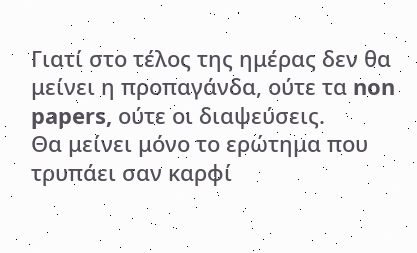Γιατί στο τέλος της ημέρας δεν θα μείνει η προπαγάνδα, ούτε τα non papers, ούτε οι διαψεύσεις.
Θα μείνει μόνο το ερώτημα που τρυπάει σαν καρφί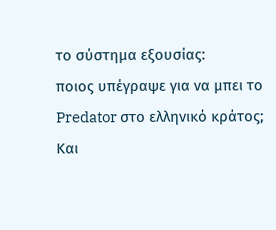το σύστημα εξουσίας:
ποιος υπέγραψε για να μπει το Predator στο ελληνικό κράτος;
Και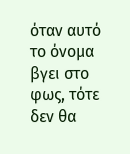όταν αυτό το όνομα βγει στο φως, τότε δεν θα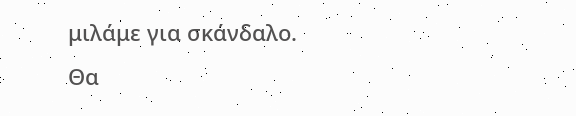μιλάμε για σκάνδαλο.
Θα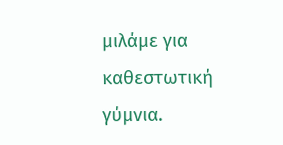μιλάμε για καθεστωτική γύμνια.